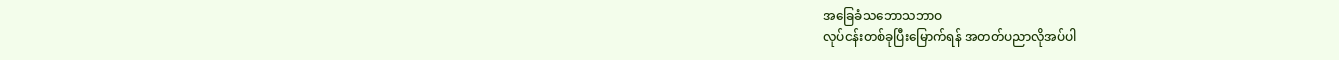အခြေခံသဘောသဘာဝ
လုပ်ငန်းတစ်ခုပြီးမြောက်ရန် အတတ်ပညာလိုအပ်ပါ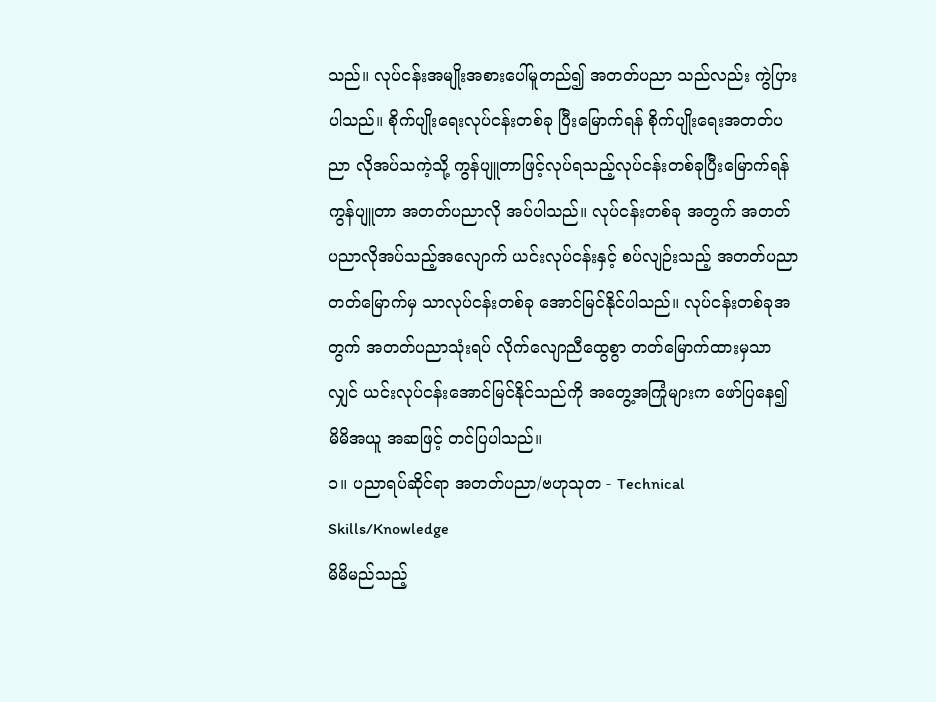သည်။ လုပ်ငန်းအမျိုးအစားပေါ်မူတည်၍ အတတ်ပညာ သည်လည်း ကွဲပြားပါသည်။ စိုက်ပျိုးရေးလုပ်ငန်းတစ်ခု ပြီးမြောက်ရန် စိုက်ပျိုးရေးအတတ်ပညာ လိုအပ်သကဲ့သို့ ကွန်ပျူတာဖြင့်လုပ်ရသည့်လုပ်ငန်းတစ်ခုပြီးမြောက်ရန် ကွန်ပျူတာ အတတ်ပညာလို အပ်ပါသည်။ လုပ်ငန်းတစ်ခု အတွက် အတတ်ပညာလိုအပ်သည့်အလျောက် ယင်းလုပ်ငန်းနှင့် စပ်လျဉ်းသည့် အတတ်ပညာ တတ်မြောက်မှ သာလုပ်ငန်းတစ်ခု အောင်မြင်နိုင်ပါသည်။ လုပ်ငန်းတစ်ခုအတွက် အတတ်ပညာသုံးရပ် လိုက်လျောညီထွေစွာ တတ်မြောက်ထားမှသာလျှင် ယင်းလုပ်ငန်းအောင်မြင်နိုင်သည်ကို အတွေ့အကြုံများက ဖော်ပြနေ၍ မိမိအယူ အဆဖြင့် တင်ပြပါသည်။
၁။ ပညာရပ်ဆိုင်ရာ အတတ်ပညာ/ဗဟုသုတ - Technical Skills/Knowledge
မိမိမည်သည့်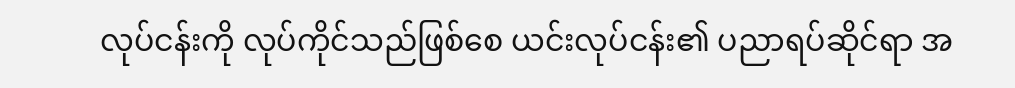လုပ်ငန်းကို လုပ်ကိုင်သည်ဖြစ်စေ ယင်းလုပ်ငန်း၏ ပညာရပ်ဆိုင်ရာ အ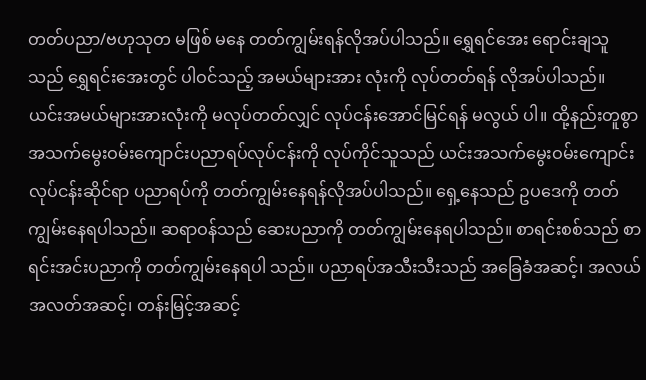တတ်ပညာ/ဗဟုသုတ မဖြစ် မနေ တတ်ကျွမ်းရန်လိုအပ်ပါသည်။ ရွှေရင်အေး ရောင်းချသူသည် ရွှေရင်းအေးတွင် ပါဝင်သည့် အမယ်များအား လုံးကို လုပ်တတ်ရန် လိုအပ်ပါသည်။ ယင်းအမယ်များအားလုံးကို မလုပ်တတ်လျှင် လုပ်ငန်းအောင်မြင်ရန် မလွယ် ပါ။ ထို့နည်းတူစွာ အသက်မွေးဝမ်းကျောင်းပညာရပ်လုပ်ငန်းကို လုပ်ကိုင်သူသည် ယင်းအသက်မွေးဝမ်းကျောင်း လုပ်ငန်းဆိုင်ရာ ပညာရပ်ကို တတ်ကျွမ်းနေရန်လိုအပ်ပါသည်။ ရှေ့နေသည် ဥပဒေကို တတ်ကျွမ်းနေရပါသည်။ ဆရာဝန်သည် ဆေးပညာကို တတ်ကျွမ်းနေရပါသည်။ စာရင်းစစ်သည် စာရင်းအင်းပညာကို တတ်ကျွမ်းနေရပါ သည်။ ပညာရပ်အသီးသီးသည် အခြေခံအဆင့်၊ အလယ်အလတ်အဆင့်၊ တန်းမြင့်အဆင့်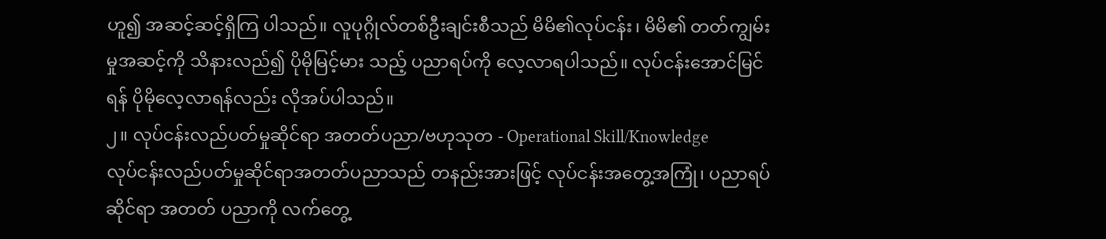ဟူ၍ အဆင့်ဆင့်ရှိကြ ပါသည်။ လူပုဂ္ဂိုလ်တစ်ဦးချင်းစီသည် မိမိ၏လုပ်ငန်း၊ မိမိ၏ တတ်ကျွမ်းမှုအဆင့်ကို သိနားလည်၍ ပိုမိုမြင့်မား သည့် ပညာရပ်ကို လေ့လာရပါသည်။ လုပ်ငန်းအောင်မြင်ရန် ပိုမိုလေ့လာရန်လည်း လိုအပ်ပါသည်။
၂။ လုပ်ငန်းလည်ပတ်မှုဆိုင်ရာ အတတ်ပညာ/ဗဟုသုတ - Operational Skill/Knowledge
လုပ်ငန်းလည်ပတ်မှုဆိုင်ရာအတတ်ပညာသည် တနည်းအားဖြင့် လုပ်ငန်းအတွေ့အကြုံ၊ ပညာရပ်ဆိုင်ရာ အတတ် ပညာကို လက်တွေ့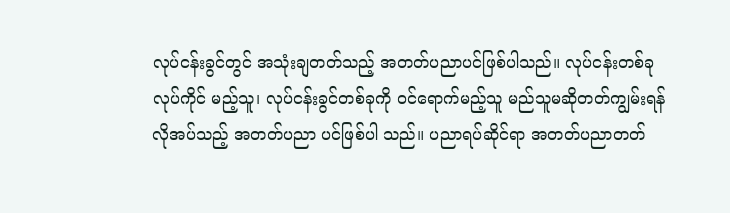လုပ်ငန်းခွင်တွင် အသုံးချတတ်သည့် အတတ်ပညာပင်ဖြစ်ပါသည်။ လုပ်ငန်းတစ်ခု လုပ်ကိုင် မည့်သူ၊ လုပ်ငန်းခွင်တစ်ခုကို ဝင်ရောက်မည့်သူ မည်သူမဆိုတတ်ကျွမ်းရန် လိုအပ်သည့် အတတ်ပညာ ပင်ဖြစ်ပါ သည်။ ပညာရပ်ဆိုင်ရာ အတတ်ပညာတတ်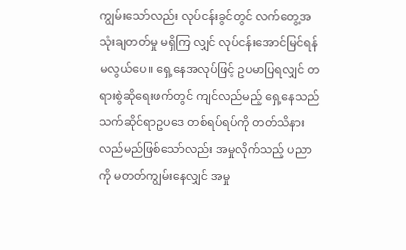ကျွမ်းသော်လည်း လုပ်ငန်းခွင်တွင် လက်တွေ့အသုံးချတတ်မှု မရှိကြ လျှင် လုပ်ငန်းအောင်မြင်ရန် မလွယ်ပေ။ ရှေ့နေအလုပ်ဖြင့် ဥပမာပြရလျှင် တရားစွဲဆိုရေးဖက်တွင် ကျင်လည်မည့် ရှေ့နေသည် သက်ဆိုင်ရာဥပဒေ တစ်ရပ်ရပ်ကို တတ်သိနားလည်မည်ဖြစ်သော်လည်း အမှုလိုက်သည့် ပညာကို မတတ်ကျွမ်းနေလျှင် အမှု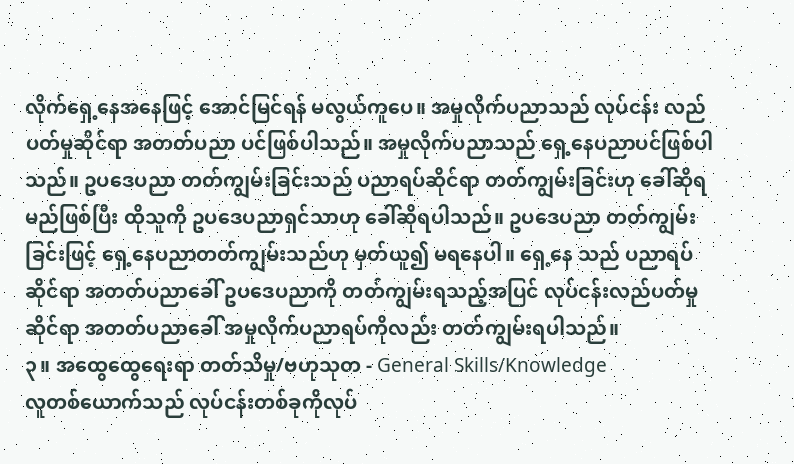လိုက်ရှေ့နေအနေဖြင့် အောင်မြင်ရန် မလွယ်ကူပေ။ အမှုလိုက်ပညာသည် လုပ်ငန်း လည်ပတ်မှုဆိုင်ရာ အတတ်ပညာ ပင်ဖြစ်ပါသည်။ အမှုလိုက်ပညာသည် ရှေ့နေပညာပင်ဖြစ်ပါသည်။ ဥပဒေပညာ တတ်ကျွမ်းခြင်းသည် ပညာရပ်ဆိုင်ရာ တတ်ကျွမ်းခြင်းဟု ခေါ်ဆိုရမည်ဖြစ်ပြီး ထိုသူကို ဥပဒေပညာရှင်သာဟု ခေါ်ဆိုရပါသည်။ ဥပဒေပညာ တတ်ကျွမ်းခြင်းဖြင့် ရှေ့နေပညာတတ်ကျွမ်းသည်ဟု မှတ်ယူ၍ မရနေပါ။ ရှေ့နေ သည် ပညာရပ်ဆိုင်ရာ အတတ်ပညာခေါ် ဥပဒေပညာကို တတ်ကျွမ်းရသည့်အပြင် လုပ်ငန်းလည်ပတ်မှုဆိုင်ရာ အတတ်ပညာခေါ် အမှုလိုက်ပညာရပ်ကိုလည်း တတ်ကျွမ်းရပါသည်။
၃။ အထွေထွေရေးရာ တတ်သိမှု/ဗဟုသုတ - General Skills/Knowledge
လူတစ်ယောက်သည် လုပ်ငန်းတစ်ခုကိုလုပ်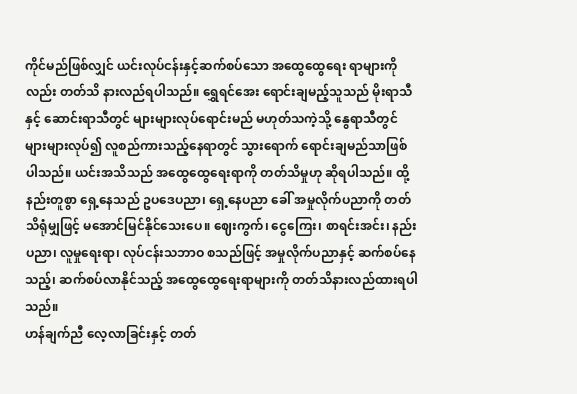ကိုင်မည်ဖြစ်လျှင် ယင်းလုပ်ငန်းနှင့်ဆက်စပ်သော အထွေထွေရေး ရာများကိုလည်း တတ်သိ နားလည်ရပါသည်။ ရွှေရင်အေး ရောင်းချမည့်သူသည် မိုးရာသီနှင့် ဆောင်းရာသီတွင် များများလုပ်ရောင်းမည် မဟုတ်သကဲ့သို့ နွေရာသီတွင် များများလုပ်၍ လူစည်ကားသည့်နေရာတွင် သွားရောက် ရောင်းချမည်သာဖြစ်ပါသည်။ ယင်းအသိသည် အထွေထွေရေးရာကို တတ်သိမှုဟု ဆိုရပါသည်။ ထို့နည်းတူစွာ ရှေ့နေသည် ဥပဒေပညာ၊ ရှေ့နေပညာ ခေါ် အမှုလိုက်ပညာကို တတ်သိရုံမျှဖြင့် မအောင်မြင်နိုင်သေးပေ။ ဈေးကွက်၊ ငွေကြေး၊ စာရင်းအင်း၊ နည်းပညာ၊ လူမှုရေးရာ၊ လုပ်ငန်းသဘာဝ စသည်ဖြင့် အမှုလိုက်ပညာနှင့် ဆက်စပ်နေသည့်၊ ဆက်စပ်လာနိုင်သည့် အထွေထွေရေးရာများကို တတ်သိနားလည်ထားရပါသည်။
ဟန်ချက်ညီ လေ့လာခြင်းနှင့် တတ်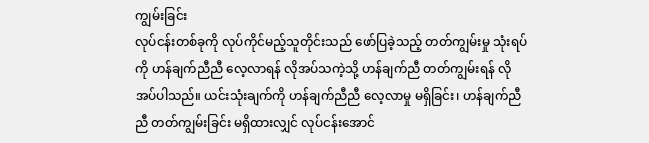ကျွမ်းခြင်း
လုပ်ငန်းတစ်ခုကို လုပ်ကိုင်မည့်သူတိုင်းသည် ဖော်ပြခဲ့သည့် တတ်ကျွမ်းမှု သုံးရပ်ကို ဟန်ချက်ညီညီ လေ့လာရန် လိုအပ်သကဲ့သို့ ဟန်ချက်ညီ တတ်ကျွမ်းရန် လိုအပ်ပါသည်။ ယင်းသုံးချက်ကို ဟန်ချက်ညီညီ လေ့လာမှု မရှိခြင်း၊ ဟန်ချက်ညီညီ တတ်ကျွမ်းခြင်း မရှိထားလျှင် လုပ်ငန်းအောင်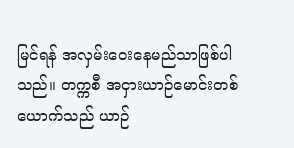မြင်ရန် အလှမ်းဝေးနေမည်သာဖြစ်ပါသည်။ တက္ကစီ အငှားယာဉ်မောင်းတစ်ယောက်သည် ယာဉ်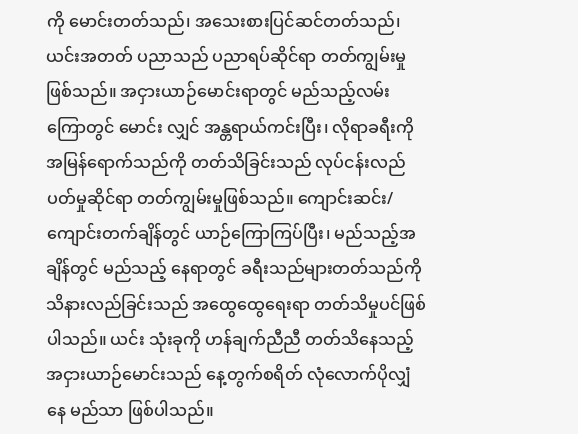ကို မောင်းတတ်သည်၊ အသေးစားပြင်ဆင်တတ်သည်၊ ယင်းအတတ် ပညာသည် ပညာရပ်ဆိုင်ရာ တတ်ကျွမ်းမှုဖြစ်သည်။ အငှားယာဉ်မောင်းရာတွင် မည်သည့်လမ်းကြောတွင် မောင်း လျှင် အန္တရာယ်ကင်းပြီး၊ လိုရာခရီးကို အမြန်ရောက်သည်ကို တတ်သိခြင်းသည် လုပ်ငန်းလည်ပတ်မှုဆိုင်ရာ တတ်ကျွမ်းမှုဖြစ်သည်။ ကျောင်းဆင်း/ကျောင်းတက်ချိန်တွင် ယာဉ်ကြောကြပ်ပြီး၊ မည်သည့်အချိန်တွင် မည်သည့် နေရာတွင် ခရီးသည်များတတ်သည်ကို သိနားလည်ခြင်းသည် အထွေထွေရေးရာ တတ်သိမှုပင်ဖြစ်ပါသည်။ ယင်း သုံးခုကို ဟန်ချက်ညီညီ တတ်သိနေသည့် အငှားယာဉ်မောင်းသည် နေ့တွက်စရိတ် လုံလောက်ပိုလျှံနေ မည်သာ ဖြစ်ပါသည်။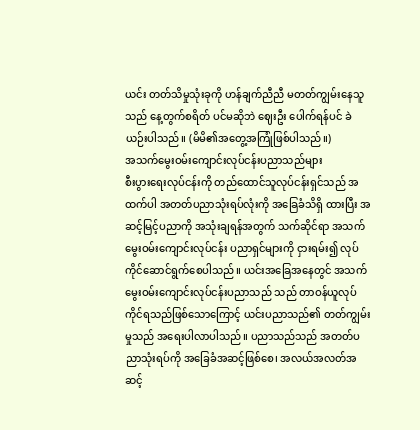ယင်း တတ်သိမှုသုံးခုကို ဟန်ချက်ညီညီ မတတ်ကျွမ်းနေသူသည် နေ့တွက်စရိတ် ပင်မဆိုဘဲ ဈေးဦး ပေါက်ရန်ပင် ခဲယဉ်းပါသည်။ (မိမိ၏အတွေ့အကြုံဖြစ်ပါသည်။)
အသက်မွေးဝမ်းကျောင်းလုပ်ငန်းပညာသည်များ
စီးပွားရေးလုပ်ငန်းကို တည်ထောင်သူလုပ်ငန်းရှင်သည် အထက်ပါ အတတ်ပညာသုံးရပ်လုံးကို အခြေခံသိရှိ ထားပြီး အဆင့်မြင့်ပညာကို အသုံးချရန်အတွက် သက်ဆိုင်ရာ အသက်မွေးဝမ်းကျောင်းလုပ်ငန်း ပညာရှင်များကို ငှားရမ်း၍ လုပ်ကိုင်ဆောင်ရွက်စေပါသည်။ ယင်းအခြေအနေတွင် အသက်မွေးဝမ်းကျောင်းလုပ်ငန်းပညာသည် သည် တာဝန်ယူလုပ်ကိုင်ရသည်ဖြစ်သောကြောင့် ယင်းပညာသည်၏ တတ်ကျွမ်းမှုသည် အရေးပါလာပါသည်။ ပညာသည်သည် အတတ်ပညာသုံးရပ်ကို အခြေခံအဆင့်ဖြစ်စေ၊ အလယ်အလတ်အဆင့်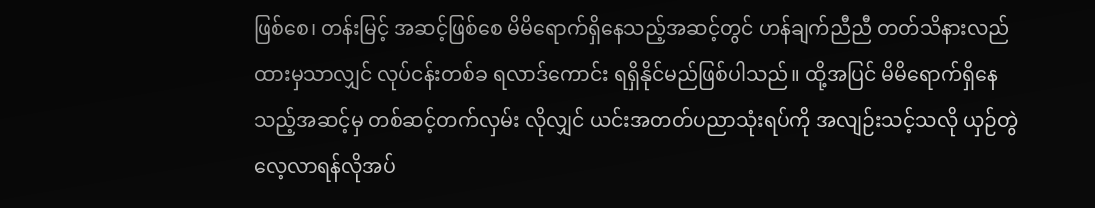ဖြစ်စေ၊ တန်းမြင့် အဆင့်ဖြစ်စေ မိမိရောက်ရှိနေသည့်အဆင့်တွင် ဟန်ချက်ညီညီ တတ်သိနားလည်ထားမှသာလျှင် လုပ်ငန်းတစ်ခ ရလာဒ်ကောင်း ရရှိနိုင်မည်ဖြစ်ပါသည်။ ထို့အပြင် မိမိရောက်ရှိနေသည့်အဆင့်မှ တစ်ဆင့်တက်လှမ်း လိုလျှင် ယင်းအတတ်ပညာသုံးရပ်ကို အလျဉ်းသင့်သလို ယှဉ်တွဲ လေ့လာရန်လိုအပ်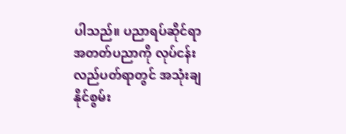ပါသည်။ ပညာရပ်ဆိုင်ရာ အတတ်ပညာကို လုပ်ငန်းလည်ပတ်ရာတွင် အသုံးချနိုင်စွမ်း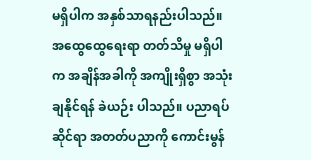မရှိပါက အနှစ်သာရနည်းပါသည်။ အထွေထွေရေးရာ တတ်သိမှု မရှိပါက အချိန်အခါကို အကျိုးရှိစွာ အသုံးချနိုင်ရန် ခဲယဉ်း ပါသည်။ ပညာရပ်ဆိုင်ရာ အတတ်ပညာကို ကောင်းမွန်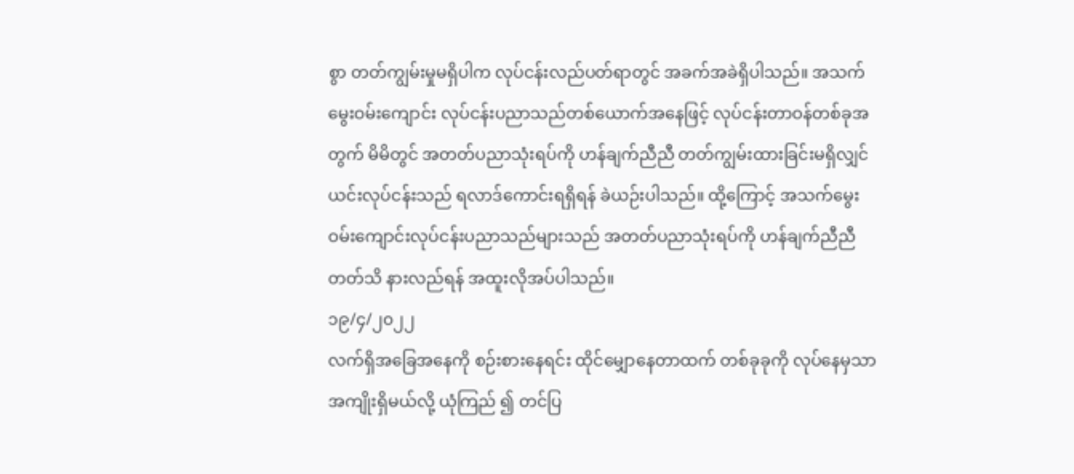စွာ တတ်ကျွမ်းမှုမရှိပါက လုပ်ငန်းလည်ပတ်ရာတွင် အခက်အခဲရှိပါသည်။ အသက်မွေးဝမ်းကျောင်း လုပ်ငန်းပညာသည်တစ်ယောက်အနေဖြင့် လုပ်ငန်းတာဝန်တစ်ခုအတွက် မိမိတွင် အတတ်ပညာသုံးရပ်ကို ဟန်ချက်ညီညီ တတ်ကျွမ်းထားခြင်းမရှိလျှင် ယင်းလုပ်ငန်းသည် ရလာဒ်ကောင်းရရှိရန် ခဲယဉ်းပါသည်။ ထို့ကြောင့် အသက်မွေးဝမ်းကျောင်းလုပ်ငန်းပညာသည်များသည် အတတ်ပညာသုံးရပ်ကို ဟန်ချက်ညီညီ တတ်သိ နားလည်ရန် အထူးလိုအပ်ပါသည်။
၁၉/၄/၂၀၂၂
လက်ရှိအခြေအနေကို စဉ်းစားနေရင်း ထိုင်မျှောနေတာထက် တစ်ခုခုကို လုပ်နေမှသာ အကျိုးရှိမယ်လို့ ယုံကြည် ၍ တင်ပြ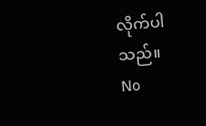လိုက်ပါသည်။
No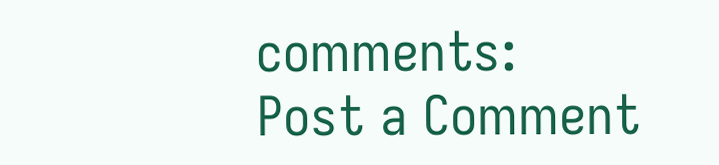comments:
Post a Comment